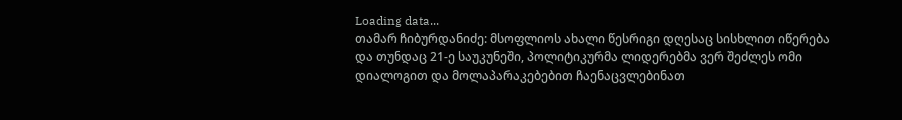Loading data...
თამარ ჩიბურდანიძე: მსოფლიოს ახალი წესრიგი დღესაც სისხლით იწერება და თუნდაც 21-ე საუკუნეში, პოლიტიკურმა ლიდერებმა ვერ შეძლეს ომი დიალოგით და მოლაპარაკებებით ჩაენაცვლებინათ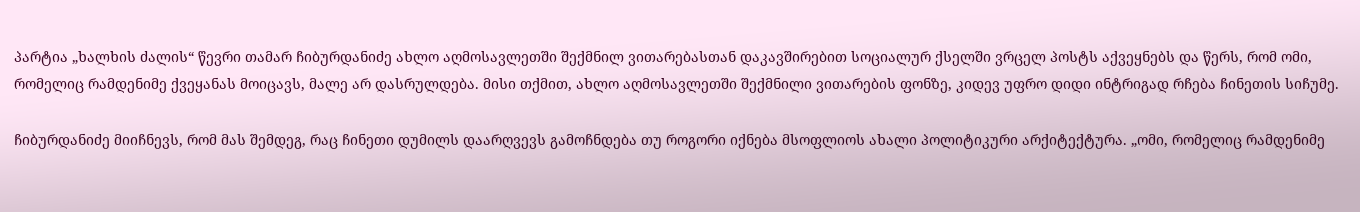პარტია „ხალხის ძალის“ წევრი თამარ ჩიბურდანიძე ახლო აღმოსავლეთში შექმნილ ვითარებასთან დაკავშირებით სოციალურ ქსელში ვრცელ პოსტს აქვეყნებს და წერს, რომ ომი, რომელიც რამდენიმე ქვეყანას მოიცავს, მალე არ დასრულდება. მისი თქმით, ახლო აღმოსავლეთში შექმნილი ვითარების ფონზე, კიდევ უფრო დიდი ინტრიგად რჩება ჩინეთის სიჩუმე.

ჩიბურდანიძე მიიჩნევს, რომ მას შემდეგ, რაც ჩინეთი დუმილს დაარღვევს გამოჩნდება თუ როგორი იქნება მსოფლიოს ახალი პოლიტიკური არქიტექტურა. „ომი, რომელიც რამდენიმე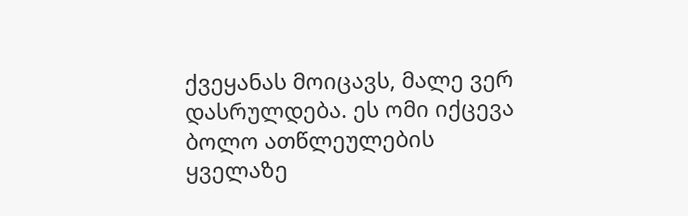ქვეყანას მოიცავს, მალე ვერ დასრულდება. ეს ომი იქცევა ბოლო ათწლეულების ყველაზე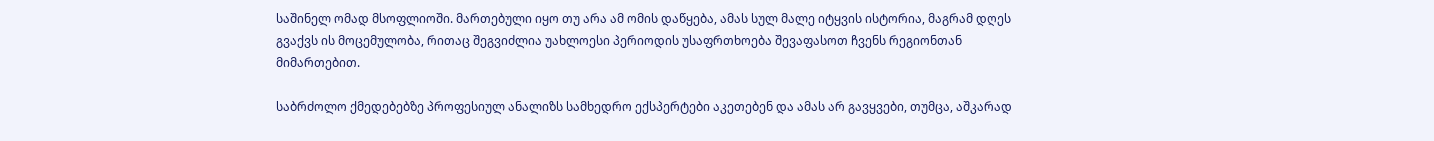საშინელ ომად მსოფლიოში. მართებული იყო თუ არა ამ ომის დაწყება, ამას სულ მალე იტყვის ისტორია, მაგრამ დღეს გვაქვს ის მოცემულობა, რითაც შეგვიძლია უახლოესი პერიოდის უსაფრთხოება შევაფასოთ ჩვენს რეგიონთან მიმართებით.

საბრძოლო ქმედებებზე პროფესიულ ანალიზს სამხედრო ექსპერტები აკეთებენ და ამას არ გავყვები, თუმცა, აშკარად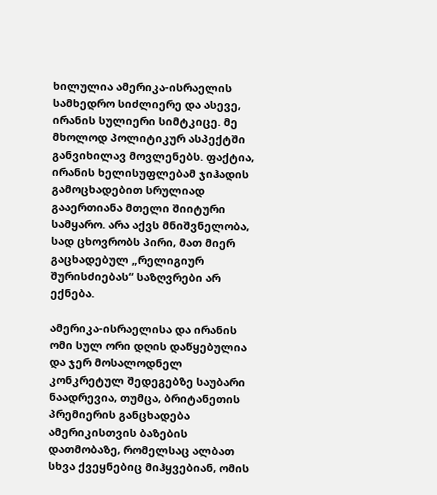ხილულია ამერიკა-ისრაელის სამხედრო სიძლიერე და ასევე, ირანის სულიერი სიმტკიცე. მე მხოლოდ პოლიტიკურ ასპექტში განვიხილავ მოვლენებს. ფაქტია, ირანის ხელისუფლებამ ჯიჰადის გამოცხადებით სრულიად გააერთიანა მთელი შიიტური სამყარო. არა აქვს მნიშვნელობა, სად ცხოვრობს პირი, მათ მიერ გაცხადებულ „რელიგიურ შურისძიებას“ საზღვრები არ ექნება.

ამერიკა-ისრაელისა და ირანის ომი სულ ორი დღის დაწყებულია და ჯერ მოსალოდნელ კონკრეტულ შედეგებზე საუბარი ნაადრევია, თუმცა, ბრიტანეთის პრემიერის განცხადება ამერიკისთვის ბაზების დათმობაზე, რომელსაც ალბათ სხვა ქვეყნებიც მიჰყვებიან, ომის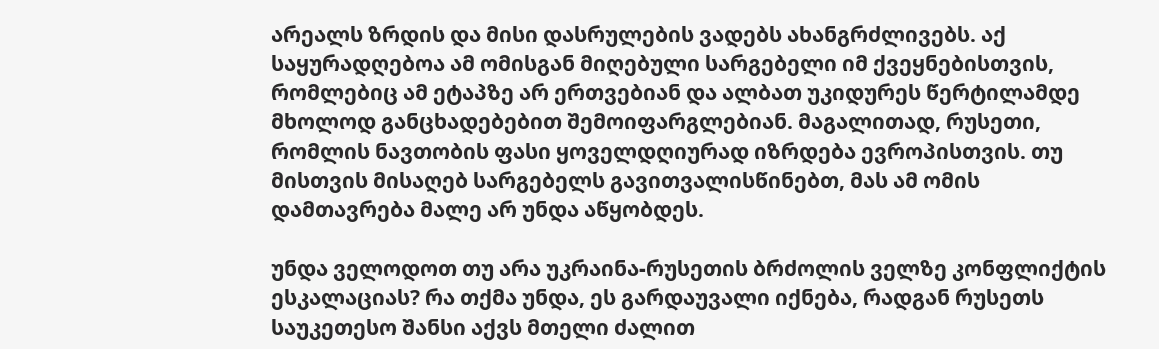არეალს ზრდის და მისი დასრულების ვადებს ახანგრძლივებს. აქ საყურადღებოა ამ ომისგან მიღებული სარგებელი იმ ქვეყნებისთვის, რომლებიც ამ ეტაპზე არ ერთვებიან და ალბათ უკიდურეს წერტილამდე მხოლოდ განცხადებებით შემოიფარგლებიან. მაგალითად, რუსეთი, რომლის ნავთობის ფასი ყოველდღიურად იზრდება ევროპისთვის. თუ მისთვის მისაღებ სარგებელს გავითვალისწინებთ, მას ამ ომის დამთავრება მალე არ უნდა აწყობდეს.

უნდა ველოდოთ თუ არა უკრაინა-რუსეთის ბრძოლის ველზე კონფლიქტის ესკალაციას? რა თქმა უნდა, ეს გარდაუვალი იქნება, რადგან რუსეთს საუკეთესო შანსი აქვს მთელი ძალით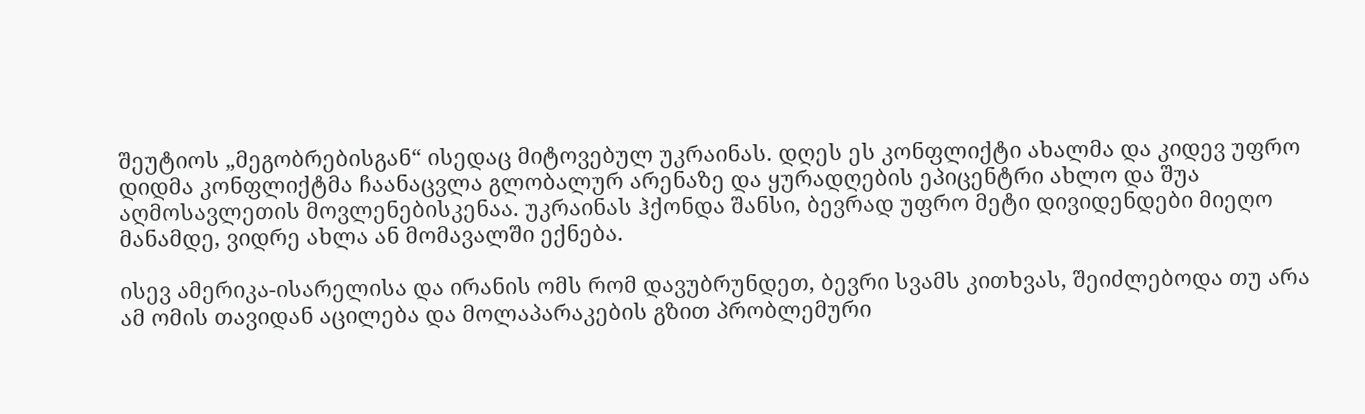შეუტიოს „მეგობრებისგან“ ისედაც მიტოვებულ უკრაინას. დღეს ეს კონფლიქტი ახალმა და კიდევ უფრო დიდმა კონფლიქტმა ჩაანაცვლა გლობალურ არენაზე და ყურადღების ეპიცენტრი ახლო და შუა აღმოსავლეთის მოვლენებისკენაა. უკრაინას ჰქონდა შანსი, ბევრად უფრო მეტი დივიდენდები მიეღო მანამდე, ვიდრე ახლა ან მომავალში ექნება.

ისევ ამერიკა-ისარელისა და ირანის ომს რომ დავუბრუნდეთ, ბევრი სვამს კითხვას, შეიძლებოდა თუ არა ამ ომის თავიდან აცილება და მოლაპარაკების გზით პრობლემური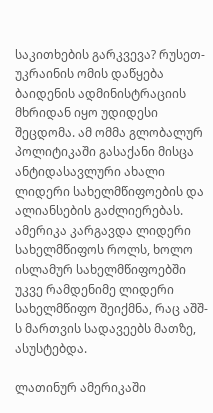საკითხების გარკვევა? რუსეთ-უკრაინის ომის დაწყება ბაიდენის ადმინისტრაციის მხრიდან იყო უდიდესი შეცდომა. ამ ომმა გლობალურ პოლიტიკაში გასაქანი მისცა ანტიდასავლური ახალი ლიდერი სახელმწიფოების და ალიანსების გაძლიერებას. ამერიკა კარგავდა ლიდერი სახელმწიფოს როლს, ხოლო ისლამურ სახელმწიფოებში უკვე რამდენიმე ლიდერი სახელმწიფო შეიქმნა, რაც აშშ-ს მართვის სადავეებს მათზე, ასუსტებდა.

ლათინურ ამერიკაში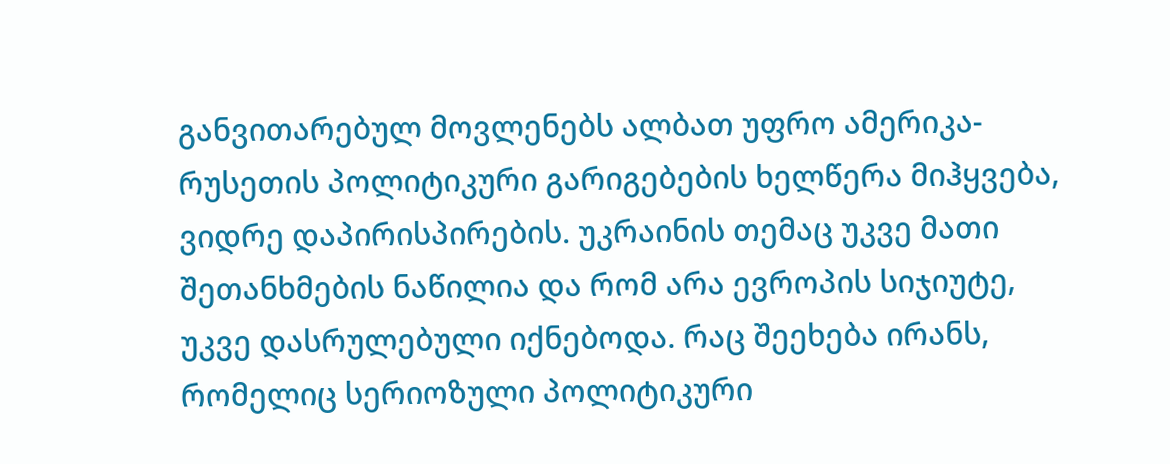განვითარებულ მოვლენებს ალბათ უფრო ამერიკა-რუსეთის პოლიტიკური გარიგებების ხელწერა მიჰყვება, ვიდრე დაპირისპირების. უკრაინის თემაც უკვე მათი შეთანხმების ნაწილია და რომ არა ევროპის სიჯიუტე, უკვე დასრულებული იქნებოდა. რაც შეეხება ირანს, რომელიც სერიოზული პოლიტიკური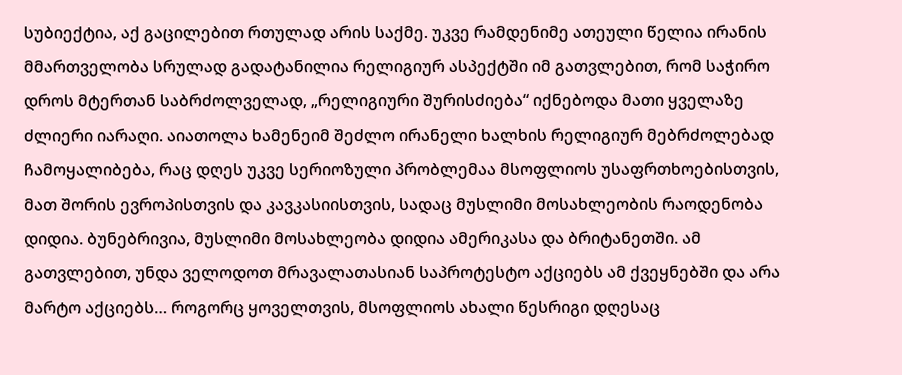სუბიექტია, აქ გაცილებით რთულად არის საქმე. უკვე რამდენიმე ათეული წელია ირანის მმართველობა სრულად გადატანილია რელიგიურ ასპექტში იმ გათვლებით, რომ საჭირო დროს მტერთან საბრძოლველად, „რელიგიური შურისძიება“ იქნებოდა მათი ყველაზე ძლიერი იარაღი. აიათოლა ხამენეიმ შეძლო ირანელი ხალხის რელიგიურ მებრძოლებად ჩამოყალიბება, რაც დღეს უკვე სერიოზული პრობლემაა მსოფლიოს უსაფრთხოებისთვის, მათ შორის ევროპისთვის და კავკასიისთვის, სადაც მუსლიმი მოსახლეობის რაოდენობა დიდია. ბუნებრივია, მუსლიმი მოსახლეობა დიდია ამერიკასა და ბრიტანეთში. ამ გათვლებით, უნდა ველოდოთ მრავალათასიან საპროტესტო აქციებს ამ ქვეყნებში და არა მარტო აქციებს… როგორც ყოველთვის, მსოფლიოს ახალი წესრიგი დღესაც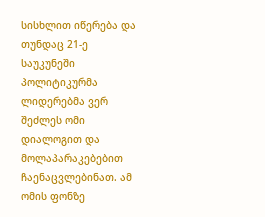სისხლით იწერება და თუნდაც 21-ე საუკუნეში პოლიტიკურმა ლიდერებმა ვერ შეძლეს ომი დიალოგით და მოლაპარაკებებით ჩაენაცვლებინათ. ამ ომის ფონზე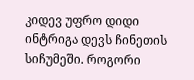კიდევ უფრო დიდი ინტრიგა დევს ჩინეთის სიჩუმეში. როგორი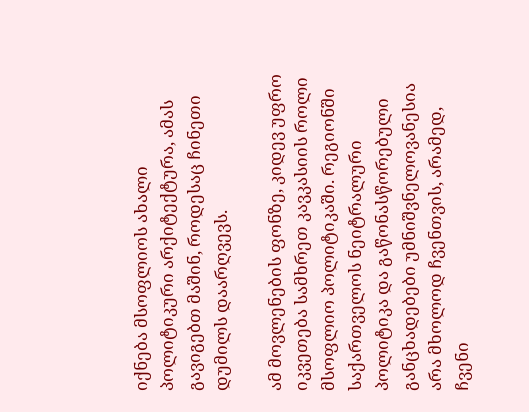იქნება მსოფლიოს ახალი პოლიტიკური არქიტექტურა, ამას გავიგებთ მაშინ, როდესაც ჩინეთი დუმილს დაარღვევს.

ამ მოვლენების ფონზე, კიდევ უფრო იკვეთება სამხრეთ კავკასიის როლი მსოფლიო პოლიტიკაში. რეგიონში საქართველოს ნეიტრალური პოლიტიკა და გაწონასწორებული განცხადებები უმნიშვნელოვანესია არა მხოლოდ ჩვენთვის, არამედ, ჩვენი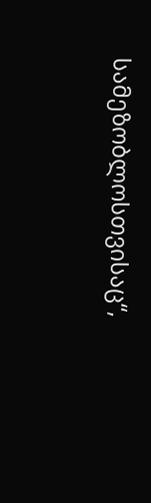სამეზობლოსთვისაც“,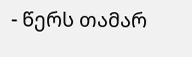- წერს თამარ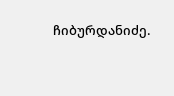ჩიბურდანიძე.